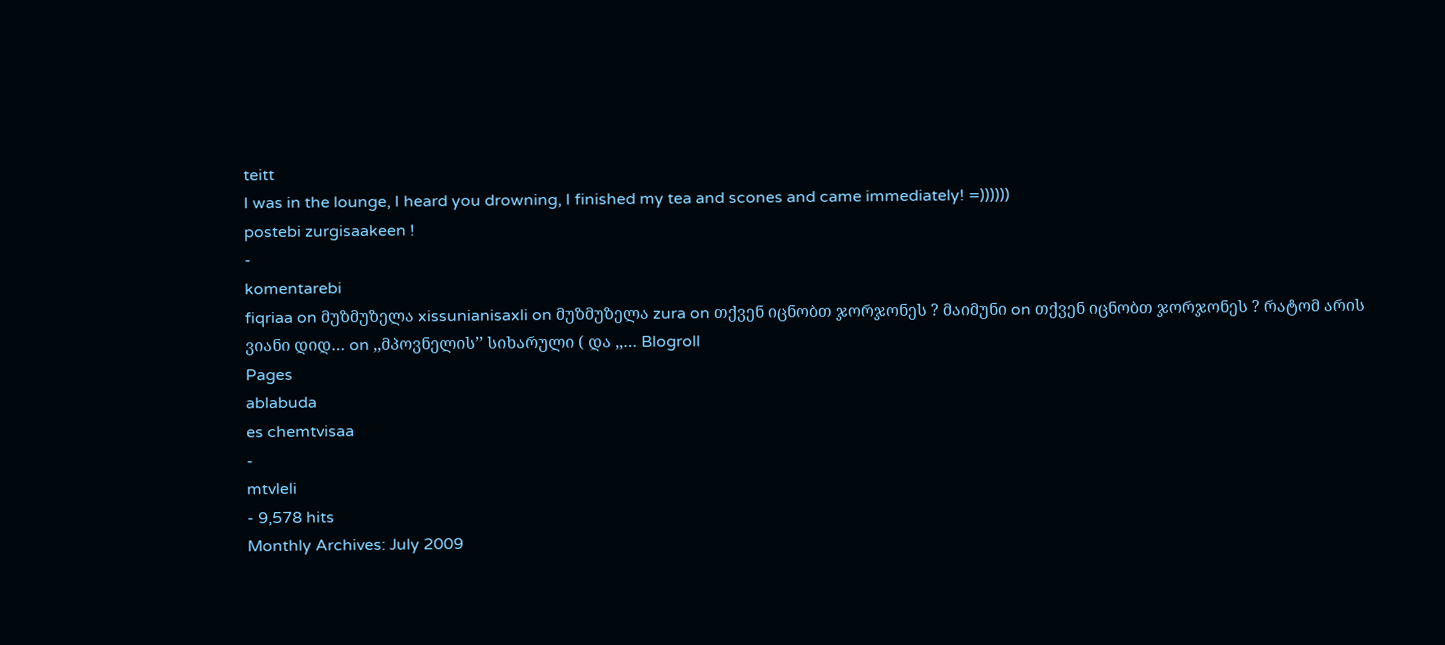teitt
I was in the lounge, I heard you drowning, I finished my tea and scones and came immediately! =))))))
postebi zurgisaakeen !
-
komentarebi
fiqriaa on მუზმუზელა xissunianisaxli on მუზმუზელა zura on თქვენ იცნობთ ჯორჯონეს ? მაიმუნი on თქვენ იცნობთ ჯორჯონეს ? რატომ არის ვიანი დიდ… on ,,მპოვნელის’’ სიხარული ( და ,,… Blogroll
Pages
ablabuda
es chemtvisaa
-
mtvleli
- 9,578 hits
Monthly Archives: July 2009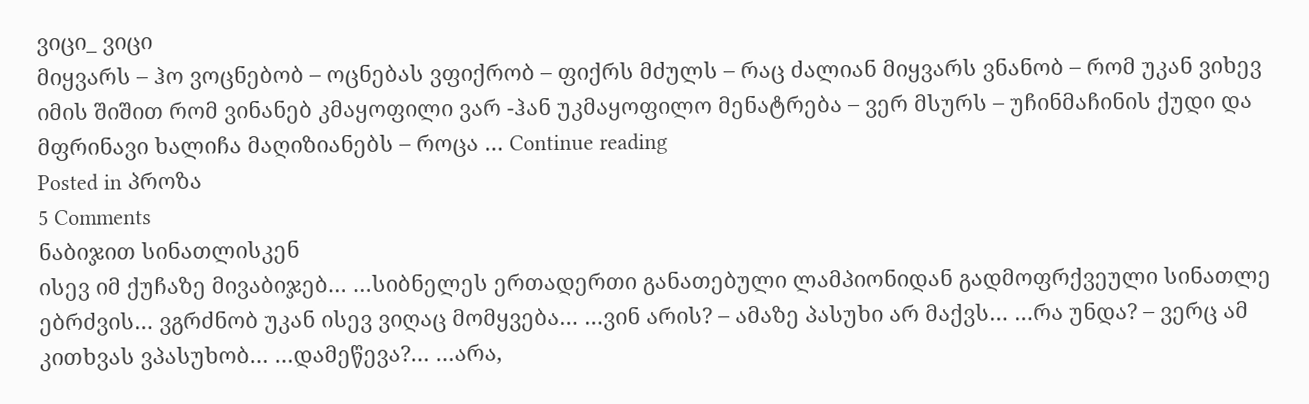ვიცი_ ვიცი
მიყვარს – ჰო ვოცნებობ – ოცნებას ვფიქრობ – ფიქრს მძულს – რაც ძალიან მიყვარს ვნანობ – რომ უკან ვიხევ იმის შიშით რომ ვინანებ კმაყოფილი ვარ -ჰან უკმაყოფილო მენატრება – ვერ მსურს – უჩინმაჩინის ქუდი და მფრინავი ხალიჩა მაღიზიანებს – როცა … Continue reading
Posted in პროზა
5 Comments
ნაბიჯით სინათლისკენ
ისევ იმ ქუჩაზე მივაბიჯებ… …სიბნელეს ერთადერთი განათებული ლამპიონიდან გადმოფრქვეული სინათლე ებრძვის… ვგრძნობ უკან ისევ ვიღაც მომყვება… …ვინ არის? – ამაზე პასუხი არ მაქვს… …რა უნდა? – ვერც ამ კითხვას ვპასუხობ… …დამეწევა?… …არა,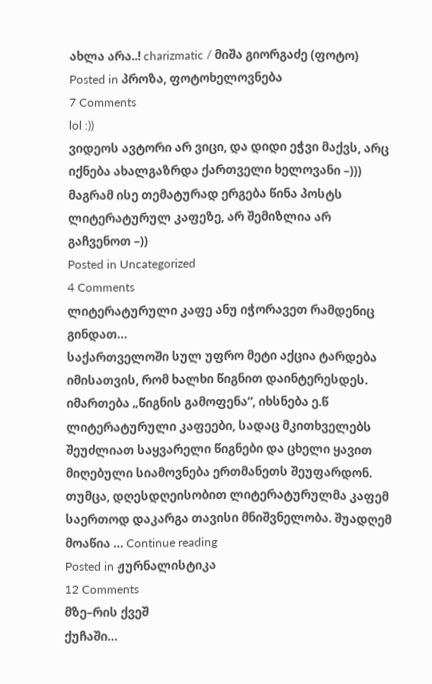ახლა არა..! charizmatic / მიშა გიორგაძე (ფოტო)
Posted in პროზა, ფოტოხელოვნება
7 Comments
lol :))
ვიდეოს ავტორი არ ვიცი, და დიდი ეჭვი მაქვს, არც იქნება ახალგაზრდა ქართველი ხელოვანი –))) მაგრამ ისე თემატურად ერგება წინა პოსტს ლიტერატურულ კაფეზე, არ შემიზლია არ გაჩვენოთ –))
Posted in Uncategorized
4 Comments
ლიტერატურული კაფე ანუ იჭორავეთ რამდენიც გინდათ…
საქართველოში სულ უფრო მეტი აქცია ტარდება იმისათვის, რომ ხალხი წიგნით დაინტერესდეს. იმართება „წიგნის გამოფენა“, იხსნება ე.წ ლიტერატურული კაფეები, სადაც მკითხველებს შეუძლიათ საყვარელი წიგნები და ცხელი ყავით მიღებული სიამოვნება ერთმანეთს შეუფარდონ. თუმცა, დღესდღეისობით ლიტერატურულმა კაფემ საერთოდ დაკარგა თავისი მნიშვნელობა. შუადღემ მოაწია … Continue reading
Posted in ჟურნალისტიკა
12 Comments
მზე–რის ქვეშ
ქუჩაში…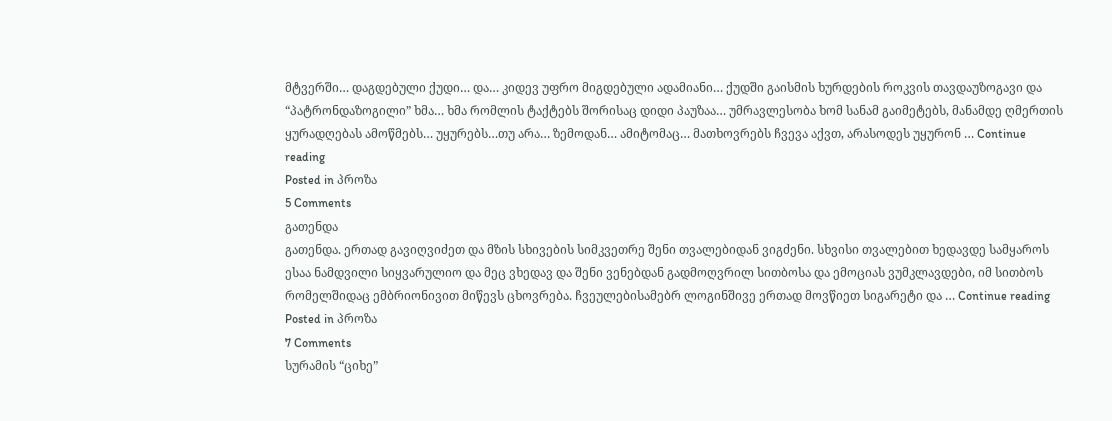მტვერში… დაგდებული ქუდი… და… კიდევ უფრო მიგდებული ადამიანი… ქუდში გაისმის ხურდების როკვის თავდაუზოგავი და “პატრონდაზოგილი” ხმა… ხმა რომლის ტაქტებს შორისაც დიდი პაუზაა… უმრავლესობა ხომ სანამ გაიმეტებს, მანამდე ღმერთის ყურადღებას ამოწმებს… უყურებს…თუ არა… ზემოდან… ამიტომაც… მათხოვრებს ჩვევა აქვთ, არასოდეს უყურონ … Continue reading
Posted in პროზა
5 Comments
გათენდა
გათენდა. ერთად გავიღვიძეთ და მზის სხივების სიმკვეთრე შენი თვალებიდან ვიგძენი. სხვისი თვალებით ხედავდე სამყაროს ესაა ნამდვილი სიყვარულიო და მეც ვხედავ და შენი ვენებდან გადმოღვრილ სითბოსა და ემოციას ვუმკლავდები, იმ სითბოს რომელშიდაც ემბრიონივით მიწევს ცხოვრება. ჩვეულებისამებრ ლოგინშივე ერთად მოვწიეთ სიგარეტი და … Continue reading
Posted in პროზა
7 Comments
სურამის “ციხე”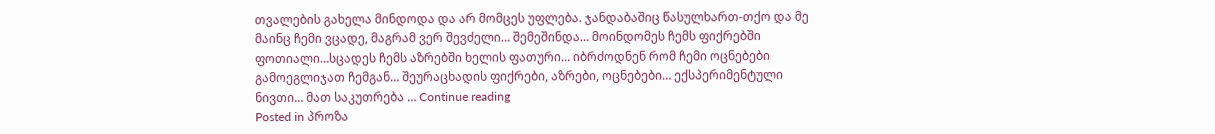თვალების გახელა მინდოდა და არ მომცეს უფლება. ჯანდაბაშიც წასულხართ-თქო და მე მაინც ჩემი ვცადე, მაგრამ ვერ შევძელი… შემეშინდა… მოინდომეს ჩემს ფიქრებში ფოთიალი…სცადეს ჩემს აზრებში ხელის ფათური… იბრძოდნენ რომ ჩემი ოცნებები გამოეგლიჯათ ჩემგან… შეურაცხადის ფიქრები, აზრები, ოცნებები… ექსპერიმენტული ნივთი… მათ საკუთრება … Continue reading
Posted in პროზა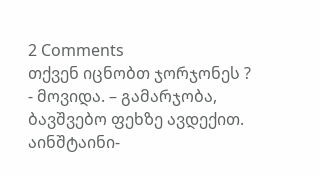2 Comments
თქვენ იცნობთ ჯორჯონეს ?
- მოვიდა. – გამარჯობა, ბავშვებო ფეხზე ავდექით. აინშტაინი-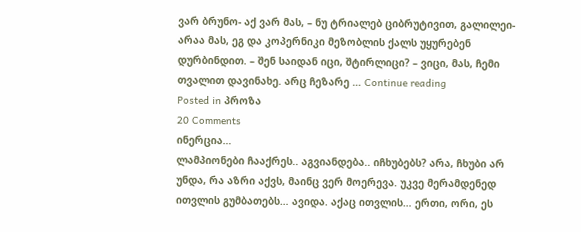ვარ ბრუნო- აქ ვარ მას, – ნუ ტრიალებ ციბრუტივით, გალილეი- არაა მას, ეგ და კოპერნიკი მეზობლის ქალს უყურებენ დურბინდით. – შენ საიდან იცი, შტირლიცი? – ვიცი, მას, ჩემი თვალით დავინახე. არც ჩეზარე … Continue reading
Posted in პროზა
20 Comments
ინერცია…
ლამპიონები ჩააქრეს.. აგვიანდება.. იჩხუბებს? არა, ჩხუბი არ უნდა, რა აზრი აქვს, მაინც ვერ მოერევა. უკვე მერამდენედ ითვლის გუმბათებს… ავიდა. აქაც ითვლის… ერთი, ორი, ეს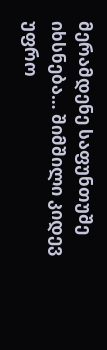მერამდენე საფუნთუშე იხსნება… შიმშილი კიდევ უფრო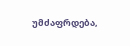უმძაფრდება,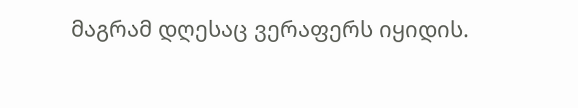მაგრამ დღესაც ვერაფერს იყიდის.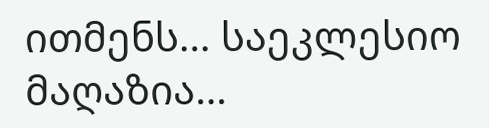ითმენს… საეკლესიო მაღაზია…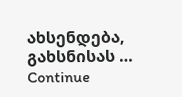ახსენდება, გახსნისას … Continue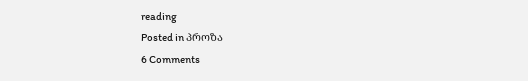reading
Posted in პროზა
6 Comments